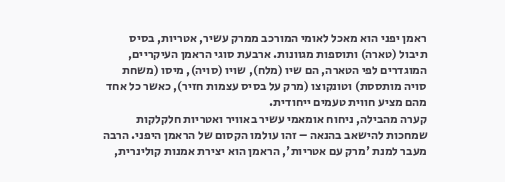ראמן יפני הוא מאכל לאומי המורכב ממרק עשיר, אטריות, בסיס תיבול (טארה) ותוספות מגוונות. ארבעת סוגי הראמן העיקריים, המוגדרים לפי הטארה, הם שיו (מלח), שויו (סויה), מיסו (משחת סויה מותססת) וטונקוצו (מרק על בסיס עצמות חזיר), כאשר כל אחד מהם מציע חווית טעמים ייחודית.
קערה מהבילה, ניחוח אומאמי עשיר באוויר ואטריות חלקלקות שמחכות להישאב בהנאה – זהו עולמו הקסום של הראמן היפני. הרבה מעבר למנת 'מרק עם אטריות', הראמן הוא יצירת אמנות קולינרית,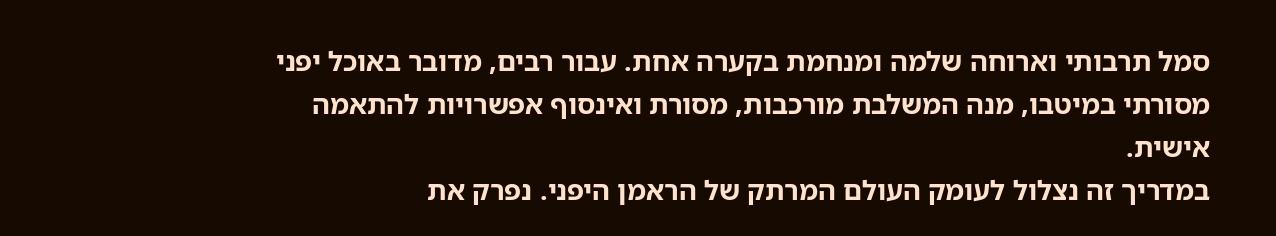סמל תרבותי וארוחה שלמה ומנחמת בקערה אחת. עבור רבים, מדובר באוכל יפני מסורתי במיטבו, מנה המשלבת מורכבות, מסורת ואינסוף אפשרויות להתאמה אישית.
במדריך זה נצלול לעומק העולם המרתק של הראמן היפני. נפרק את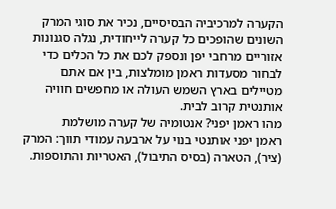הקערה למרכיביה הבסיסיים, נכיר את סוגי המרק השונים שהופכים כל קערה לייחודית, נגלה סגנונות אזוריים מרחבי יפן ונספק לכם את כל הכלים כדי לבחור מסעדות ראמן מומלצות, בין אם אתם מטיילים בארץ השמש העולה או מחפשים חוויה אותנטית קרוב לבית.
מהו ראמן יפני? אנטומיה של קערה מושלמת
ראמן יפני אותנטי בנוי על ארבעה עמודי תווך: המרק (ציר), הטארה (בסיס התיבול), האטריות והתוספות.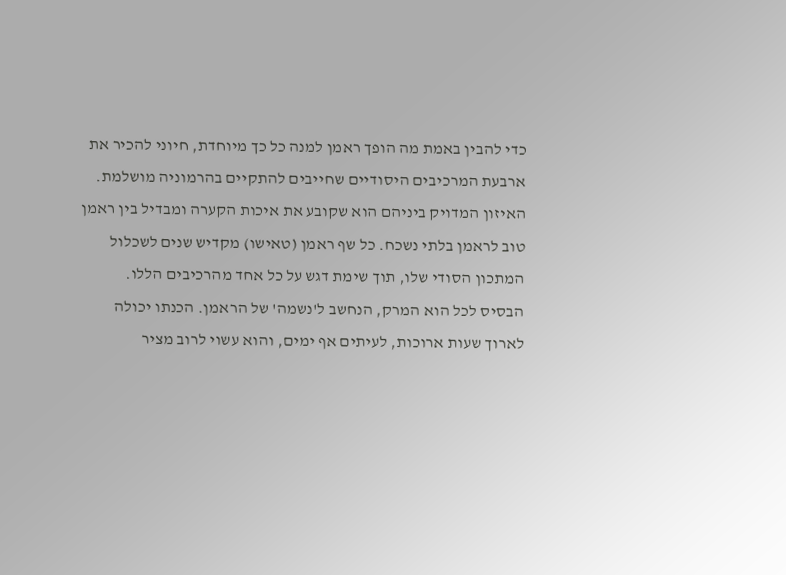כדי להבין באמת מה הופך ראמן למנה כל כך מיוחדת, חיוני להכיר את ארבעת המרכיבים היסודיים שחייבים להתקיים בהרמוניה מושלמת. האיזון המדויק ביניהם הוא שקובע את איכות הקערה ומבדיל בין ראמן טוב לראמן בלתי נשכח. כל שף ראמן (טאישו) מקדיש שנים לשכלול המתכון הסודי שלו, תוך שימת דגש על כל אחד מהרכיבים הללו.
הבסיס לכל הוא המרק, הנחשב ל'נשמה' של הראמן. הכנתו יכולה לארוך שעות ארוכות, לעיתים אף ימים, והוא עשוי לרוב מציר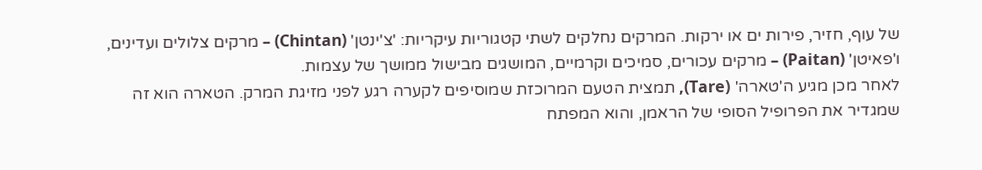של עוף, חזיר, פירות ים או ירקות. המרקים נחלקים לשתי קטגוריות עיקריות: 'צ'ינטן' (Chintan) – מרקים צלולים ועדינים, ו'פאיטן' (Paitan) – מרקים עכורים, סמיכים וקרמיים, המושגים מבישול ממושך של עצמות.
לאחר מכן מגיע ה'טארה' (Tare), תמצית הטעם המרוכזת שמוסיפים לקערה רגע לפני מזיגת המרק. הטארה הוא זה שמגדיר את הפרופיל הסופי של הראמן, והוא המפתח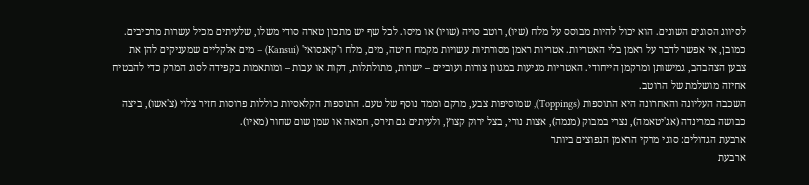לסיווג הסוגים השונים. הוא יכול להיות מבוסס על מלח (שיו), רוטב סויה (שויו) או מיסו. לכל שף יש מתכון טארה סודי משלו, שלעיתים מכיל עשרות מרכיבים.
כמובן, אי אפשר לדבר על ראמן בלי האטריות. אטריות ראמן מסורתיות עשויות מקמח חיטה, מים, מלח ו'קאנסואי' (Kansui) – מים אלקליים שמעניקים להן את צבען הצהבהב, גמישותן ומרקמן הייחודי. האטריות מגיעות במגוון צורות ועוביים – ישרות, מתולתלות, דקות או עבות – ומותאמות בקפידה לסוג המרק כדי להבטיח אחיזה מושלמת של הרוטב.
השכבה העליונה והאחרונה היא התוספות (Toppings), שמוסיפות צבע, מרקם וממד נוסף של טעם. התוספות הקלאסיות כוללות פרוסות חזיר צלוי (צ'אשו), ביצה כבושה במרינדה (אג'יטאמה), נצרי במבוק (מנמה), אצות נורי, בצל ירוק קצוץ, ולעיתים גם תירס, חמאה או שמן שום שחור (מאיו).
ארבעת הגדולים: סוגי מרקי הראמן הנפוצים ביותר
ארבעת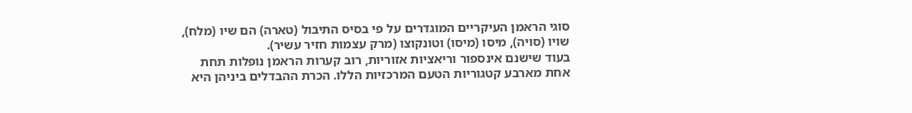סוגי הראמן העיקריים המוגדרים על פי בסיס התיבול (טארה) הם שיו (מלח), שויו (סויה), מיסו (מיסו) וטונקוצו (מרק עצמות חזיר עשיר).
בעוד שישנם אינספור וריאציות אזוריות, רוב קערות הראמן נופלות תחת אחת מארבע קטגוריות הטעם המרכזיות הללו. הכרת ההבדלים ביניהן היא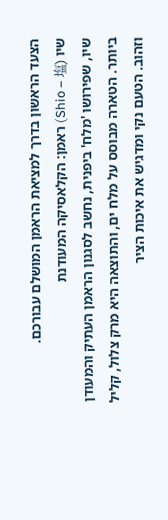הצעד הראשון בדרך למציאת הראמן המושלם עבורכם.
שיו (Shio – 塩) ראמן: הקלאסיקה המעודנת
שיו, שפירושו 'מלח' ביפנית, נחשב לסגנון הראמן העתיק והמעודן ביותר. הטארה מבוסס על מלח ים, והתוצאה היא מרק צלול, קליל וזהוב. הטעם נקי ומדגיש את איכות הציר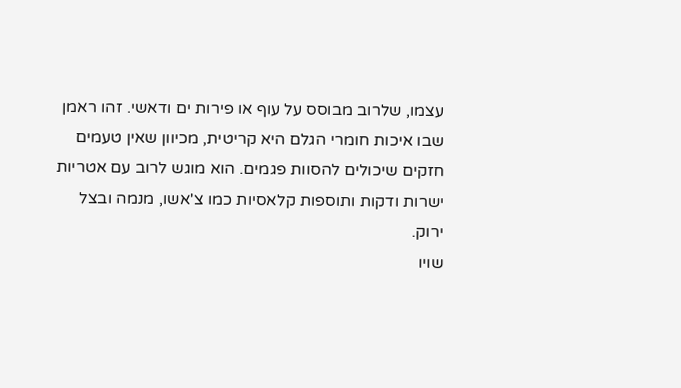עצמו, שלרוב מבוסס על עוף או פירות ים ודאשי. זהו ראמן שבו איכות חומרי הגלם היא קריטית, מכיוון שאין טעמים חזקים שיכולים להסוות פגמים. הוא מוגש לרוב עם אטריות ישרות ודקות ותוספות קלאסיות כמו צ'אשו, מנמה ובצל ירוק.
שויו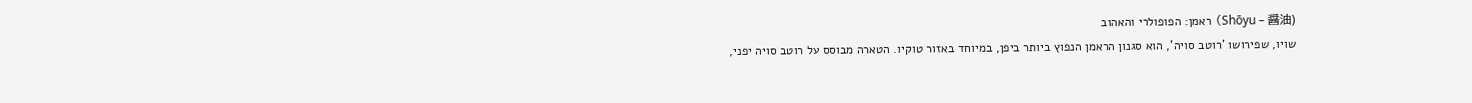(Shōyu – 醤油) ראמן: הפופולרי והאהוב
שויו, שפירושו 'רוטב סויה', הוא סגנון הראמן הנפוץ ביותר ביפן, במיוחד באזור טוקיו. הטארה מבוסס על רוטב סויה יפני,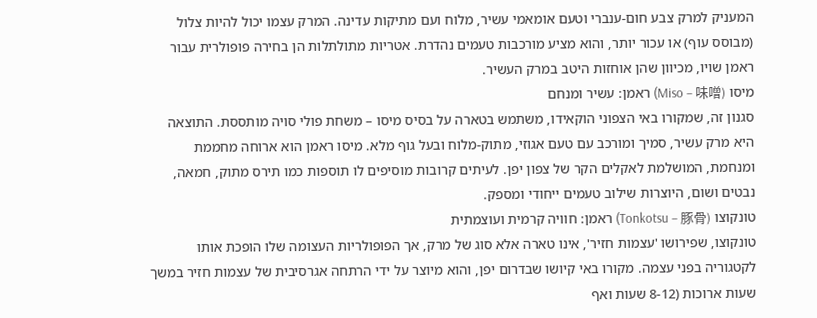המעניק למרק צבע חום-ענברי וטעם אומאמי עשיר, מלוח ועם מתיקות עדינה. המרק עצמו יכול להיות צלול (מבוסס עוף) או עכור יותר, והוא מציע מורכבות טעמים נהדרת. אטריות מתולתלות הן בחירה פופולרית עבור ראמן שויו, מכיוון שהן אוחזות היטב במרק העשיר.
מיסו (Miso – 味噌) ראמן: עשיר ומנחם
סגנון זה, שמקורו באי הצפוני הוקאידו, משתמש בטארה על בסיס מיסו – משחת פולי סויה מותססת. התוצאה היא מרק עשיר, סמיך ומורכב עם טעם אגוזי, מתוק-מלוח ובעל גוף מלא. מיסו ראמן הוא ארוחה מחממת ומנחמת, המושלמת לאקלים הקר של צפון יפן. לעיתים קרובות מוסיפים לו תוספות כמו תירס מתוק, חמאה, נבטים ושום, היוצרות שילוב טעמים ייחודי ומספק.
טונקוצו (Tonkotsu – 豚骨) ראמן: חוויה קרמית ועוצמתית
טונקוצו, שפירושו 'עצמות חזיר', אינו טארה אלא סוג של מרק, אך הפופולריות העצומה שלו הופכת אותו לקטגוריה בפני עצמה. מקורו באי קיושו שבדרום יפן, והוא מיוצר על ידי הרתחה אגרסיבית של עצמות חזיר במשך שעות ארוכות (8-12 שעות ואף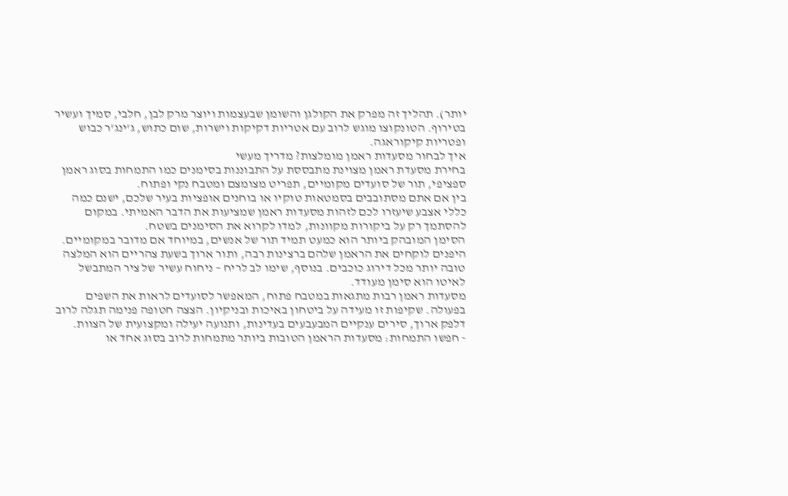יותר). תהליך זה מפרק את הקולגן והשומן שבעצמות ויוצר מרק לבן, חלבי, סמיך ועשיר בטירוף. הטונקוצו מוגש לרוב עם אטריות דקיקות וישרות, שום כתוש, ג'ינג'ר כבוש ופטריות קיקוראגה.
איך לבחור מסעדות ראמן מומלצות? מדריך מעשי
בחירת מסעדת ראמן מצוינת מתבססת על התבוננות בסימנים כמו התמחות בסוג ראמן ספציפי, תור של סועדים מקומיים, תפריט מצומצם ומטבח נקי ופתוח.
בין אם אתם מסתובבים בסמטאות טוקיו או בוחנים אופציות בעיר שלכם, ישנם כמה כללי אצבע שיעזרו לכם לזהות מסעדות ראמן שמציעות את הדבר האמיתי. במקום להסתמך רק על ביקורות מקוונות, למדו לקרוא את הסימנים בשטח.
הסימן המובהק ביותר הוא כמעט תמיד תור של אנשים, במיוחד אם מדובר במקומיים. היפנים לוקחים את הראמן שלהם ברצינות רבה, ותור ארוך בשעת צהריים הוא המלצה טובה יותר מכל דירוג כוכבים. בנוסף, שימו לב לריח – ניחוח עשיר של ציר המתבשל לאיטו הוא סימן מעודד.
מסעדות ראמן רבות מתגאות במטבח פתוח, המאפשר לסועדים לראות את השפים בפעולה. שקיפות זו מעידה על ביטחון באיכות ובניקיון. הצצה חטופה פנימה תגלה לרוב דלפק ארוך, סירים ענקיים המבעבעים בעדינות, ותנועה יעילה ומקצועית של הצוות.
- חפשו התמחות: מסעדות הראמן הטובות ביותר מתמחות לרוב בסוג אחד או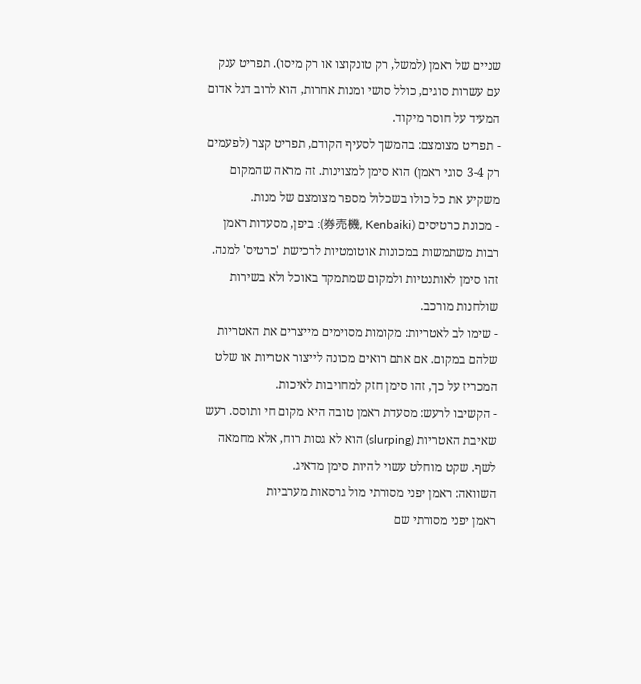שניים של ראמן (למשל, רק טונקוצו או רק מיסו). תפריט ענק עם עשרות סוגים, כולל סושי ומנות אחרות, הוא לרוב דגל אדום המעיד על חוסר מיקוד.
- תפריט מצומצם: בהמשך לסעיף הקודם, תפריט קצר (לפעמים רק 3-4 סוגי ראמן) הוא סימן למצוינות. זה מראה שהמקום משקיע את כל כולו בשכלול מספר מצומצם של מנות.
- מכונת כרטיסים (券売機, Kenbaiki): ביפן, מסעדות ראמן רבות משתמשות במכונות אוטומטיות לרכישת 'כרטיס' למנה. זהו סימן לאותנטיות ולמקום שמתמקד באוכל ולא בשירות שולחנות מורכב.
- שימו לב לאטריות: מקומות מסוימים מייצרים את האטריות שלהם במקום. אם אתם רואים מכונה לייצור אטריות או שלט המכריז על כך, זהו סימן חזק למחויבות לאיכות.
- הקשיבו לרעש: מסעדת ראמן טובה היא מקום חי ותוסס. רעש שאיבת האטריות (slurping) הוא לא גסות רוח, אלא מחמאה לשף. שקט מוחלט עשוי להיות סימן מדאיג.
השוואה: ראמן יפני מסורתי מול גרסאות מערביות
ראמן יפני מסורתי שם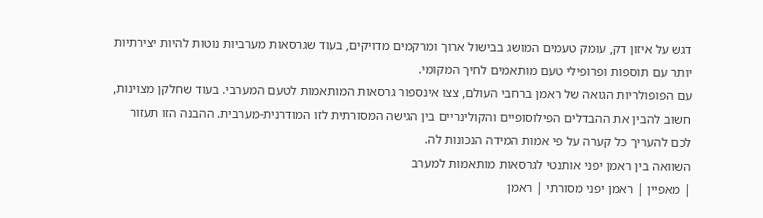דגש על איזון דק, עומק טעמים המושג בבישול ארוך ומרקמים מדויקים, בעוד שגרסאות מערביות נוטות להיות יצירתיות יותר עם תוספות ופרופילי טעם מותאמים לחיך המקומי.
עם הפופולריות הגואה של ראמן ברחבי העולם, צצו אינספור גרסאות המותאמות לטעם המערבי. בעוד שחלקן מצוינות, חשוב להבין את ההבדלים הפילוסופיים והקולינריים בין הגישה המסורתית לזו המודרנית-מערבית. ההבנה הזו תעזור לכם להעריך כל קערה על פי אמות המידה הנכונות לה.
השוואה בין ראמן יפני אותנטי לגרסאות מותאמות למערב
| מאפיין | ראמן יפני מסורתי | ראמן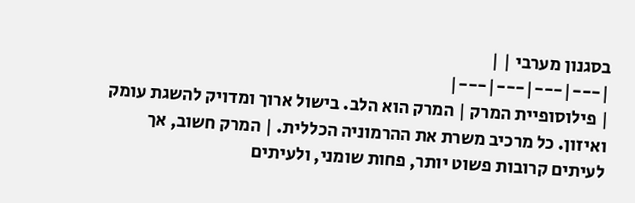בסגנון מערבי | |
|---|---|---|---|
| פילוסופיית המרק | המרק הוא הלב. בישול ארוך ומדויק להשגת עומק ואיזון. כל מרכיב משרת את ההרמוניה הכללית. | המרק חשוב, אך לעיתים קרובות פשוט יותר, פחות שומני, ולעיתים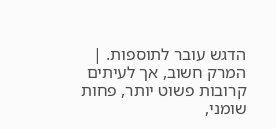הדגש עובר לתוספות. | המרק חשוב, אך לעיתים קרובות פשוט יותר, פחות שומני,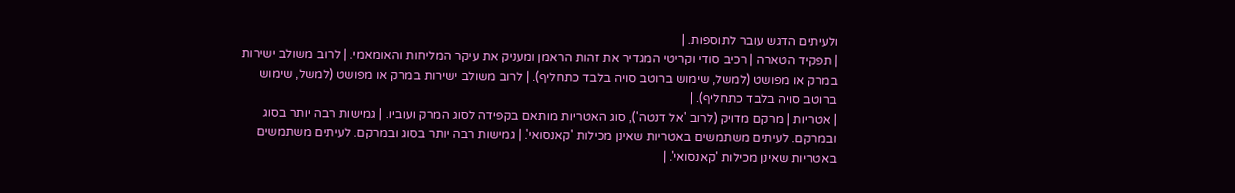ולעיתים הדגש עובר לתוספות. |
| תפקיד הטארה | רכיב סודי וקריטי המגדיר את זהות הראמן ומעניק את עיקר המליחות והאומאמי. | לרוב משולב ישירות במרק או מפושט (למשל, שימוש ברוטב סויה בלבד כתחליף). | לרוב משולב ישירות במרק או מפושט (למשל, שימוש ברוטב סויה בלבד כתחליף). |
| אטריות | מרקם מדויק (לרוב 'אל דנטה'), סוג האטריות מותאם בקפידה לסוג המרק ועוביו. | גמישות רבה יותר בסוג ובמרקם. לעיתים משתמשים באטריות שאינן מכילות 'קאנסואי'. | גמישות רבה יותר בסוג ובמרקם. לעיתים משתמשים באטריות שאינן מכילות 'קאנסואי'. |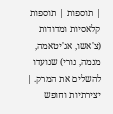| תוספות | תוספות קלאסיות ומדודות (צ'אשו, אג'יטאמה, מנמה, נורי) שנועדו להשלים את המרק. | יצירתיות וחופש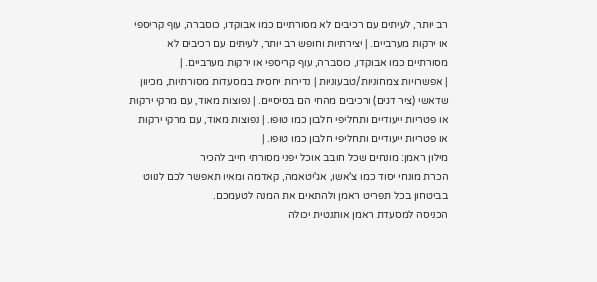רב יותר, לעיתים עם רכיבים לא מסורתיים כמו אבוקדו, כוסברה, עוף קריספי או ירקות מערביים. | יצירתיות וחופש רב יותר, לעיתים עם רכיבים לא מסורתיים כמו אבוקדו, כוסברה, עוף קריספי או ירקות מערביים. |
| אפשרויות צמחוניות/טבעוניות | נדירות יחסית במסעדות מסורתיות, מכיוון שדאשי (ציר דגים) ורכיבים מהחי הם בסיסיים. | נפוצות מאוד, עם מרקי ירקות או פטריות ייעודיים ותחליפי חלבון כמו טופו. | נפוצות מאוד, עם מרקי ירקות או פטריות ייעודיים ותחליפי חלבון כמו טופו. |
מילון ראמן: מונחים שכל חובב אוכל יפני מסורתי חייב להכיר
הכרת מונחי יסוד כמו צ'אשו, אג'יטאמה, קאדמה ומאיו תאפשר לכם לנווט בביטחון בכל תפריט ראמן ולהתאים את המנה לטעמכם.
הכניסה למסעדת ראמן אותנטית יכולה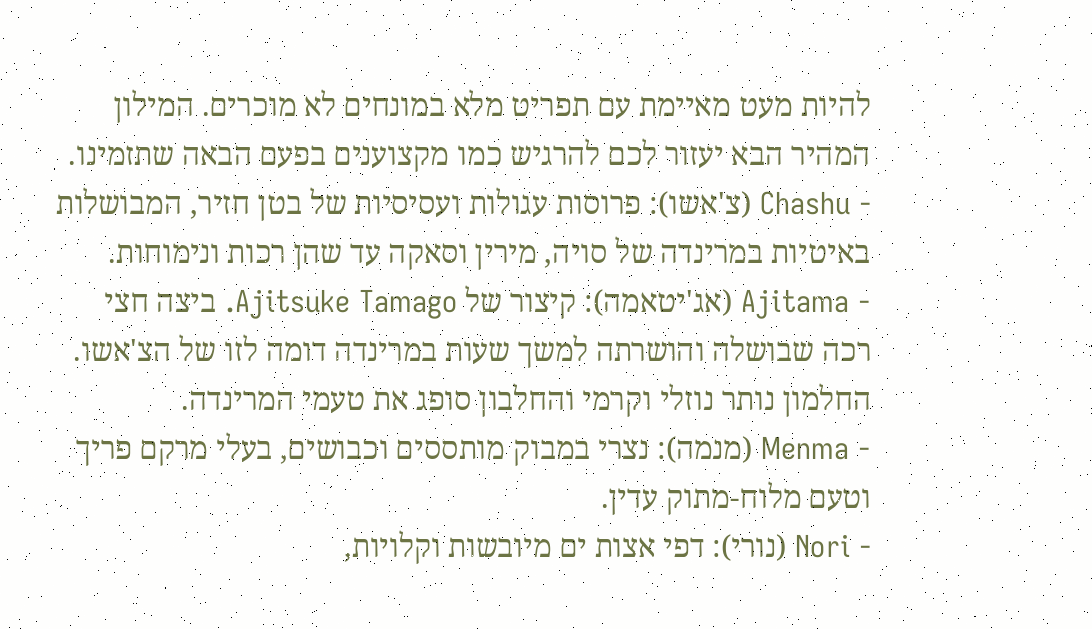להיות מעט מאיימת עם תפריט מלא במונחים לא מוכרים. המילון המהיר הבא יעזור לכם להרגיש כמו מקצוענים בפעם הבאה שתזמינו.
- Chashu (צ'אשו): פרוסות עגולות ועסיסיות של בטן חזיר, המבושלות באיטיות במרינדה של סויה, מירין וסאקה עד שהן רכות ונימוחות.
- Ajitama (אג'יטאמה): קיצור של Ajitsuke Tamago. ביצה חצי רכה שבושלה והושרתה למשך שעות במרינדה דומה לזו של הצ'אשו. החלמון נותר נוזלי וקרמי והחלבון סופג את טעמי המרינדה.
- Menma (מנמה): נצרי במבוק מותססים וכבושים, בעלי מרקם פריך וטעם מלוח-מתוק עדין.
- Nori (נורי): דפי אצות ים מיובשות וקלויות,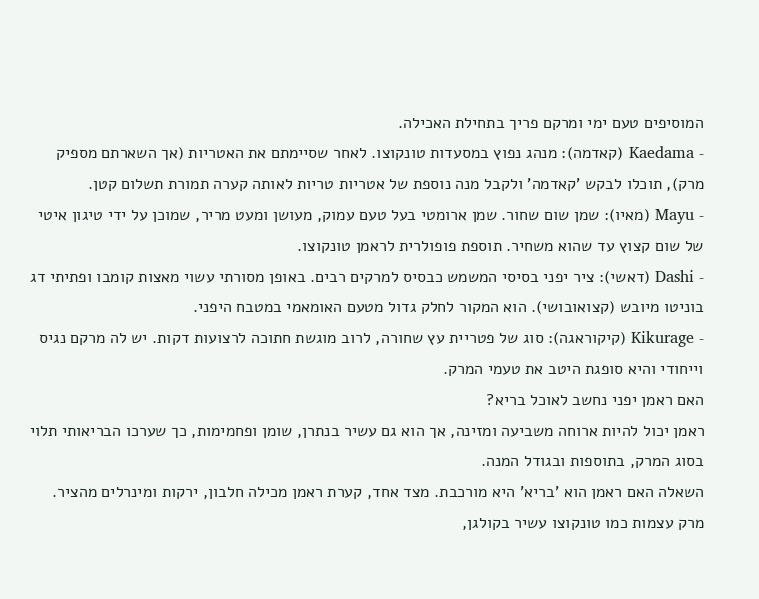המוסיפים טעם ימי ומרקם פריך בתחילת האכילה.
- Kaedama (קאדמה): מנהג נפוץ במסעדות טונקוצו. לאחר שסיימתם את האטריות (אך השארתם מספיק מרק), תוכלו לבקש 'קאדמה' ולקבל מנה נוספת של אטריות טריות לאותה קערה תמורת תשלום קטן.
- Mayu (מאיו): שמן שום שחור. שמן ארומטי בעל טעם עמוק, מעושן ומעט מריר, שמוכן על ידי טיגון איטי של שום קצוץ עד שהוא משחיר. תוספת פופולרית לראמן טונקוצו.
- Dashi (דאשי): ציר יפני בסיסי המשמש כבסיס למרקים רבים. באופן מסורתי עשוי מאצות קומבו ופתיתי דג בוניטו מיובש (קצואובושי). הוא המקור לחלק גדול מטעם האומאמי במטבח היפני.
- Kikurage (קיקוראגה): סוג של פטריית עץ שחורה, לרוב מוגשת חתוכה לרצועות דקות. יש לה מרקם נגיס וייחודי והיא סופגת היטב את טעמי המרק.
האם ראמן יפני נחשב לאוכל בריא?
ראמן יכול להיות ארוחה משביעה ומזינה, אך הוא גם עשיר בנתרן, שומן ופחמימות, כך שערכו הבריאותי תלוי בסוג המרק, בתוספות ובגודל המנה.
השאלה האם ראמן הוא 'בריא' היא מורכבת. מצד אחד, קערת ראמן מכילה חלבון, ירקות ומינרלים מהציר. מרק עצמות כמו טונקוצו עשיר בקולגן,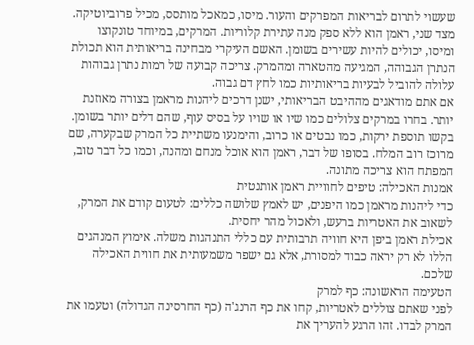שעשוי לתרום לבריאות המפרקים והעור. מיסו, כמאכל מותסס, מכיל פרוביוטיקה.
מצד שני, ראמן הוא ללא ספק מנה עתירת קלוריות. המרקים, במיוחד טונקוצו ומיסו, יכולים להיות עשירים בשומן. האשם העיקרי מבחינה בריאותית הוא תכולת הנתרן הגבוהה, המגיעה מהטארה ומהמרק. צריכה קבועה של רמות נתרן גבוהות עלולה להוביל לבעיות בריאותיות כמו לחץ דם גבוה.
אם אתם מודאגים מההיבט הבריאותי, ישנן דרכים ליהנות מראמן בצורה מאוזנת יותר. בחרו במרקים צלולים כמו שיו או שויו על בסיס עוף, שהם דלים יותר בשומן. בקשו תוספת ירקות, כמו נבטים או כרוב, והימנעו משתיית כל המרק שבקערה, שם מרוכז רוב המלח. בסופו של דבר, ראמן הוא אוכל מנחם ומהנה, וכמו כל דבר טוב, המפתח הוא צריכה מתונה.
אמנות האכילה: טיפים לחוויית ראמן אותנטית
כדי ליהנות מראמן כמו היפנים, יש לאמץ שלושה כללים: לטעום קודם את המרק, לשאוב את האטריות ברעש, ולאכול מהר יחסית.
אכילת ראמן ביפן היא חוויה תרבותית עם כללי התנהגות משלה. אימוץ המנהגים הללו לא רק יראה כבוד למסורת, אלא גם ישפר משמעותית את חווית האכילה שלכם.
הטעימה הראשונה: כף למרק
לפני שאתם צוללים לאטריות, קחו את כף הרנג'ה (כף החרסינה הגדולה) וטעמו את המרק לבדו. זהו הרגע להעריך את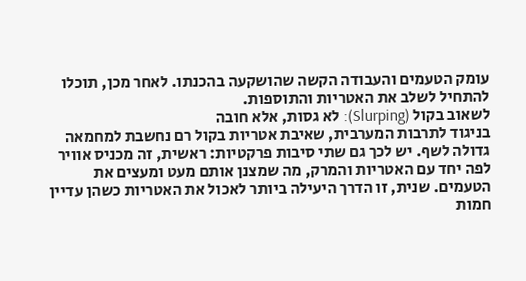עומק הטעמים והעבודה הקשה שהושקעה בהכנתו. לאחר מכן, תוכלו להתחיל לשלב את האטריות והתוספות.
לשאוב בקול (Slurping): לא גסות, אלא חובה
בניגוד לתרבות המערבית, שאיבת אטריות בקול רם נחשבת למחמאה גדולה לשף. יש לכך גם שתי סיבות פרקטיות: ראשית, זה מכניס אוויר לפה יחד עם האטריות והמרק, מה שמצנן אותם מעט ומעצים את הטעמים. שנית, זו הדרך היעילה ביותר לאכול את האטריות כשהן עדיין חמות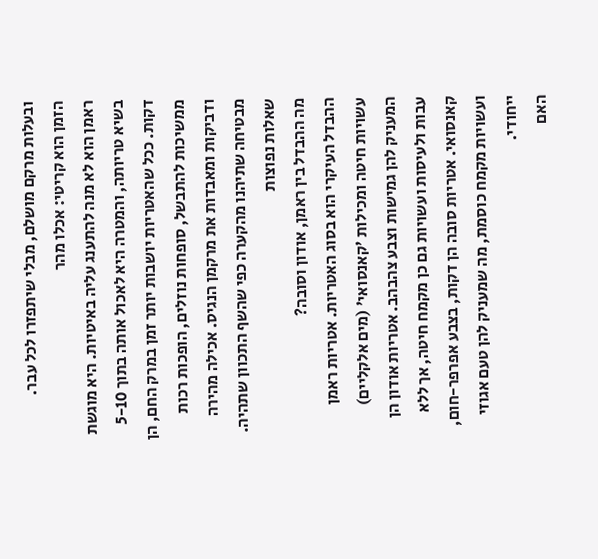ובעלות מרקם מושלם, מבלי שיתפזרו לכל עבר.
הזמן הוא קריטי: אכלו מהר
ראמן הוא לא מנה להתענג עליה באיטיות. היא מוגשת בשיא טריותה, והמטרה היא לאכול אותה בתוך 5-10 דקות. ככל שהאטריות יושבות יותר זמן במרק החם, הן ממשיכות להתבשל, סופחות נוזלים, הופכות רכות ודביקות ומאבדות את מרקמן הנגיס. אכילה מהירה מבטיחה שתיהנו מהקערה כפי שהשף התכוון שתהיה.
שאלות נפוצות
מה ההבדל בין ראמן, אודון וסובה?
ההבדל העיקרי הוא בסוג האטריות. אטריות ראמן עשויות חיטה ומכילות 'קאנסואי' (מים אלקליים) המעניק להן גמישות וצבע צהבהב. אטריות אודון הן עבות ולעיסות ועשויות גם כן מקמח חיטה, אך ללא קאנסואי. אטריות סובה הן דקות, בצבע אפרפר-חום, ועשויות מקמח כוסמת, מה שמעניק להן טעם אגוזי ייחודי.
האם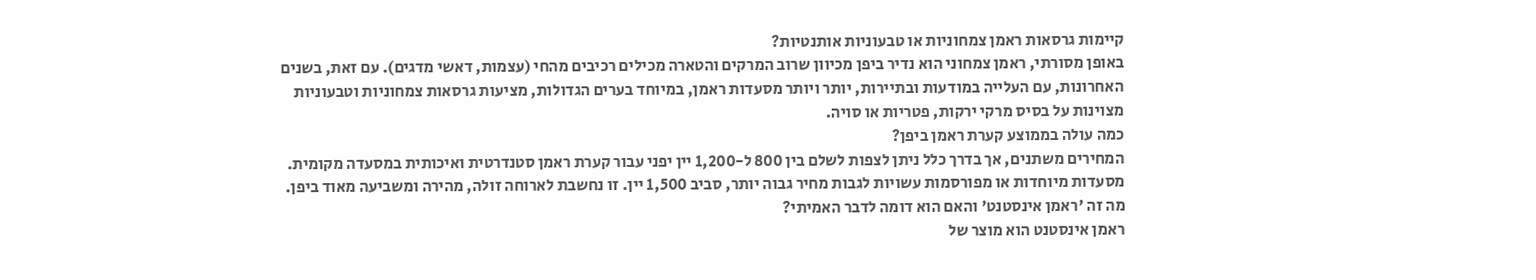קיימות גרסאות ראמן צמחוניות או טבעוניות אותנטיות?
באופן מסורתי, ראמן צמחוני הוא נדיר ביפן מכיוון שרוב המרקים והטארה מכילים רכיבים מהחי (עצמות, דאשי מדגים). עם זאת, בשנים האחרונות, עם העלייה במודעות ובתיירות, יותר ויותר מסעדות ראמן, במיוחד בערים הגדולות, מציעות גרסאות צמחוניות וטבעוניות מצוינות על בסיס מרקי ירקות, פטריות או סויה.
כמה עולה בממוצע קערת ראמן ביפן?
המחירים משתנים, אך בדרך כלל ניתן לצפות לשלם בין 800 ל-1,200 יין יפני עבור קערת ראמן סטנדרטית ואיכותית במסעדה מקומית. מסעדות מיוחדות או מפורסמות עשויות לגבות מחיר גבוה יותר, סביב 1,500 יין. זו נחשבת לארוחה זולה, מהירה ומשביעה מאוד ביפן.
מה זה 'ראמן אינסטנט' והאם הוא דומה לדבר האמיתי?
ראמן אינסטנט הוא מוצר של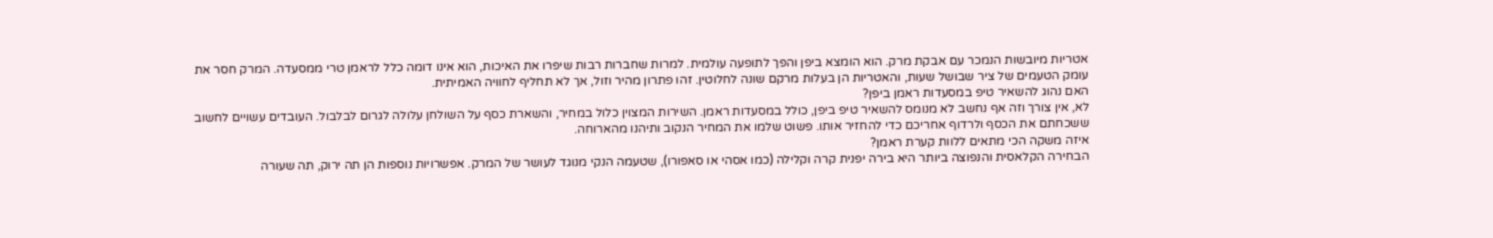אטריות מיובשות הנמכר עם אבקת מרק. הוא הומצא ביפן והפך לתופעה עולמית. למרות שחברות רבות שיפרו את האיכות, הוא אינו דומה כלל לראמן טרי ממסעדה. המרק חסר את עומק הטעמים של ציר שבושל שעות, והאטריות הן בעלות מרקם שונה לחלוטין. זהו פתרון מהיר וזול, אך לא תחליף לחוויה האמיתית.
האם נהוג להשאיר טיפ במסעדות ראמן ביפן?
לא, אין צורך וזה אף נחשב לא מנומס להשאיר טיפ ביפן, כולל במסעדות ראמן. השירות המצוין כלול במחיר, והשארת כסף על השולחן עלולה לגרום לבלבול. העובדים עשויים לחשוב ששכחתם את הכסף ולרדוף אחריכם כדי להחזיר אותו. פשוט שלמו את המחיר הנקוב ותיהנו מהארוחה.
איזה משקה הכי מתאים ללוות קערת ראמן?
הבחירה הקלאסית והנפוצה ביותר היא בירה יפנית קרה וקלילה (כמו אסהי או סאפורו), שטעמה הנקי מנוגד לעושר של המרק. אפשרויות נוספות הן תה ירוק, תה שעורה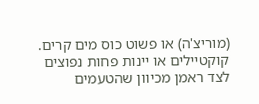(מוריצ'ה) או פשוט כוס מים קרים. קוקטיילים או יינות פחות נפוצים לצד ראמן מכיוון שהטעמים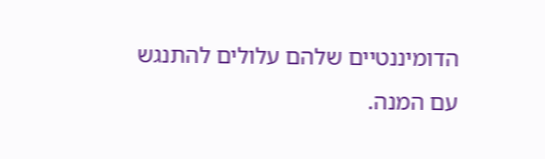הדומיננטיים שלהם עלולים להתנגש עם המנה.